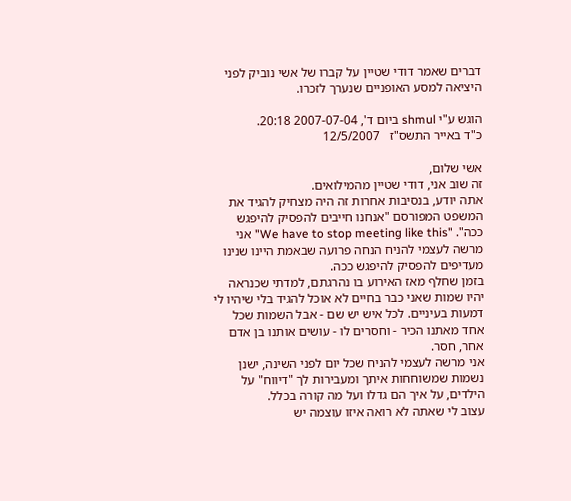דברים שאמר דודי שטיין על קברו של אשי נוביק לפני היציאה למסע האופניים שנערך לזכרו.

הוגש ע"י shmul ביום ד', 2007-07-04 20:18.
כ"ד באייר התשס"ז   12/5/2007

אשי שלום,
זה שוב אני, דודי שטיין מהמילואים.
אתה יודע, בנסיבות אחרות זה היה מצחיק להגיד את המשפט המפורסם "אנחנו חייבים להפסיק להיפגש ככה". "We have to stop meeting like this" אני מרשה לעצמי להניח הנחה פרועה שבאמת היינו שנינו מעדיפים להפסיק להיפגש ככה.
בזמן שחלף מאז האירוע בו נהרגתם, למדתי שכנראה יהיו שמות שאני כבר בחיים לא אוכל להגיד בלי שיהיו לי דמעות בעיניים. לכל איש יש שם - אבל השמות שכל אחד מאתנו הכיר - וחסרים לו - עושים אותנו בן אדם אחר, חסר.
אני מרשה לעצמי להניח שכל יום לפני השינה, ישנן נשמות שמשוחחות איתך ומעבירות לך "דיווח" על הילדים, על איך הם גדלו ועל מה קורה בכלל.
עצוב לי שאתה לא רואה איזו עוצמה יש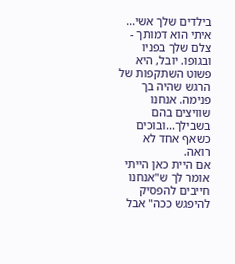בילדים שלך אשי... איתי הוא דמותך - צלם שלך בפניו ובגופו. יובל, היא פשוט השתקפות של הרגש שהיה בך פנימה. אנחנו שוויצים בהם בשבילך...ובוכים כשאף אחד לא רואה.
אם היית כאן הייתי אומר לך ש"אנחנו חייבים להפסיק להיפגש ככה" אבל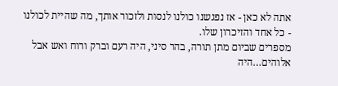אתה לא כאן - אז נפגשנו כולנו לנסות ולזכור אותך, מה שהיית לכולנו - כל אחד והזיכרון שלו.
מספרים שביום מתן תורה, בהר סיני, היה רעם וברק ורוח ואש אבל אלוהים...היה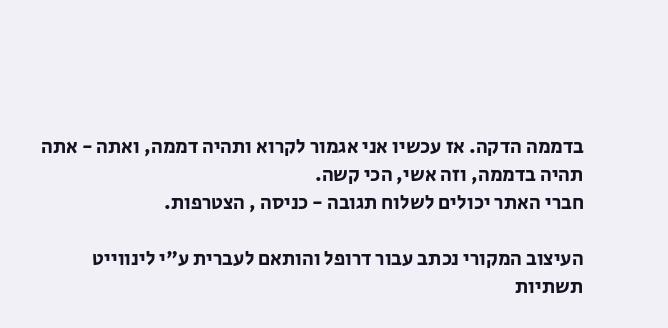בדממה הדקה. אז עכשיו אני אגמור לקרוא ותהיה דממה, ואתה - אתה תהיה בדממה, וזה אשי, הכי קשה.
חברי האתר יכולים לשלוח תגובה - כניסה , הצטרפות.

העיצוב המקורי נכתב עבור דרופל והותאם לעברית ע"י לינווייט תשתיות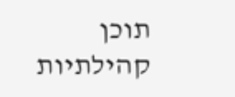תוכן קהילתיות